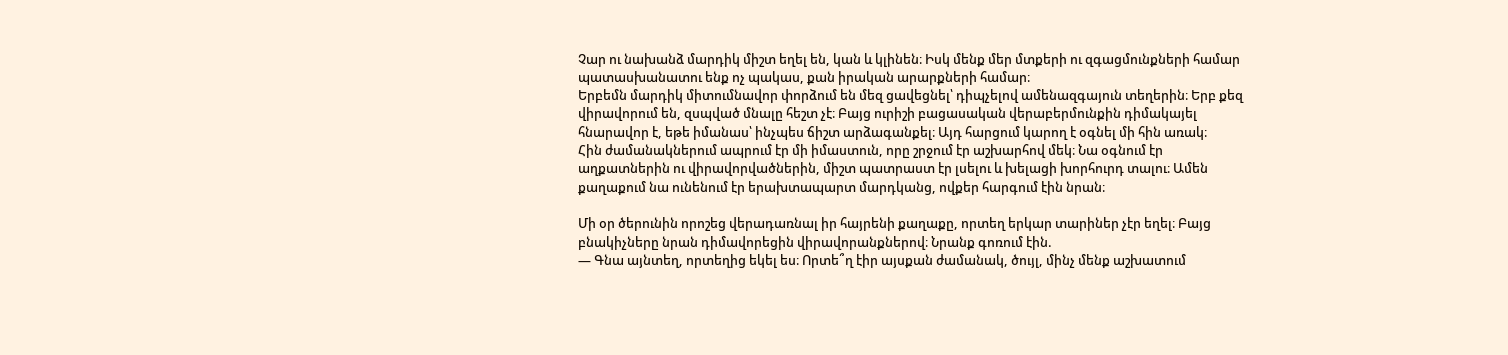Չար ու նախանձ մարդիկ միշտ եղել են, կան և կլինեն։ Իսկ մենք մեր մտքերի ու զգացմունքների համար պատասխանատու ենք ոչ պակաս, քան իրական արարքների համար։
Երբեմն մարդիկ միտումնավոր փորձում են մեզ ցավեցնել՝ դիպչելով ամենազգայուն տեղերին։ Երբ քեզ վիրավորում են, զսպված մնալը հեշտ չէ։ Բայց ուրիշի բացասական վերաբերմունքին դիմակայել հնարավոր է, եթե իմանաս՝ ինչպես ճիշտ արձագանքել։ Այդ հարցում կարող է օգնել մի հին առակ։
Հին ժամանակներում ապրում էր մի իմաստուն, որը շրջում էր աշխարհով մեկ։ Նա օգնում էր աղքատներին ու վիրավորվածներին, միշտ պատրաստ էր լսելու և խելացի խորհուրդ տալու։ Ամեն քաղաքում նա ունենում էր երախտապարտ մարդկանց, ովքեր հարգում էին նրան։

Մի օր ծերունին որոշեց վերադառնալ իր հայրենի քաղաքը, որտեղ երկար տարիներ չէր եղել։ Բայց բնակիչները նրան դիմավորեցին վիրավորանքներով։ Նրանք գոռում էին.
— Գնա այնտեղ, որտեղից եկել ես։ Որտե՞ղ էիր այսքան ժամանակ, ծույլ, մինչ մենք աշխատում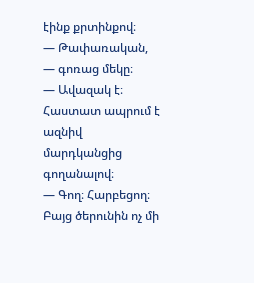էինք քրտինքով։
— Թափառական, — գոռաց մեկը։
— Ավազակ է։ Հաստատ ապրում է ազնիվ մարդկանցից գողանալով։
— Գող։ Հարբեցող։
Բայց ծերունին ոչ մի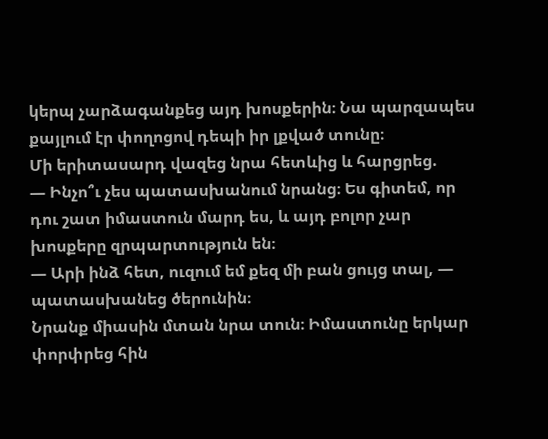կերպ չարձագանքեց այդ խոսքերին։ Նա պարզապես քայլում էր փողոցով դեպի իր լքված տունը։
Մի երիտասարդ վազեց նրա հետևից և հարցրեց.
— Ինչո՞ւ չես պատասխանում նրանց։ Ես գիտեմ, որ դու շատ իմաստուն մարդ ես, և այդ բոլոր չար խոսքերը զրպարտություն են։
— Արի ինձ հետ, ուզում եմ քեզ մի բան ցույց տալ, — պատասխանեց ծերունին։
Նրանք միասին մտան նրա տուն։ Իմաստունը երկար փորփրեց հին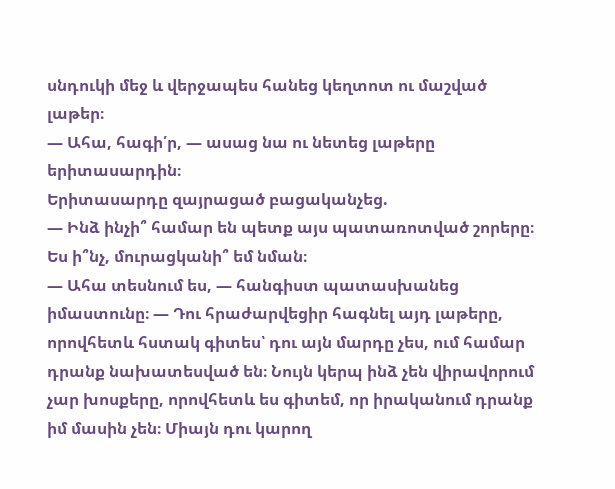սնդուկի մեջ և վերջապես հանեց կեղտոտ ու մաշված լաթեր։
— Ահա, հագի՛ր, — ասաց նա ու նետեց լաթերը երիտասարդին։
Երիտասարդը զայրացած բացականչեց.
— Ինձ ինչի՞ համար են պետք այս պատառոտված շորերը։ Ես ի՞նչ, մուրացկանի՞ եմ նման։
— Ահա տեսնում ես, — հանգիստ պատասխանեց իմաստունը։ — Դու հրաժարվեցիր հագնել այդ լաթերը, որովհետև հստակ գիտես՝ դու այն մարդը չես, ում համար դրանք նախատեսված են։ Նույն կերպ ինձ չեն վիրավորում չար խոսքերը, որովհետև ես գիտեմ, որ իրականում դրանք իմ մասին չեն։ Միայն դու կարող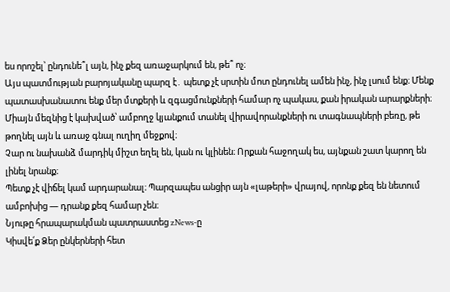ես որոշել՝ ընդունե՞լ այն, ինչ քեզ առաջարկում են, թե՞ ոչ։
Այս պատմության բարոյականը պարզ է․ պետք չէ սրտին մոտ ընդունել ամեն ինչ, ինչ լսում ենք։ Մենք պատասխանատու ենք մեր մտքերի և զգացմունքների համար ոչ պակաս, քան իրական արարքների։
Միայն մեզնից է կախված՝ ամբողջ կյանքում տանել վիրավորանքների ու տագնապների բեռը, թե թողնել այն և առաջ գնալ ուղիղ մեջքով։
Չար ու նախանձ մարդիկ միշտ եղել են, կան ու կլինեն։ Որքան հաջողակ ես, այնքան շատ կարող են լինել նրանք։
Պետք չէ վիճել կամ արդարանալ։ Պարզապես անցիր այն «լաթերի» վրայով, որոնք քեզ են նետում ամբոխից — դրանք քեզ համար չեն։
Նյութը հրապարակման պատրաստեց zNews-ը
Կիսվե՛ք Ձեր ընկերների հետ